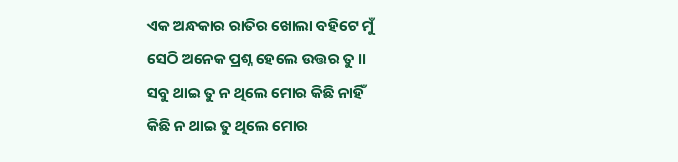ଏକ ଅନ୍ଧକାର ରାତିର ଖୋଲା ବହିଟେ ମୁଁ
ସେଠି ଅନେକ ପ୍ରଶ୍ନ ହେଲେ ଉତ୍ତର ତୁ ।।
ସବୁ ଥାଇ ତୁ ନ ଥିଲେ ମୋର କିଛି ନାହିଁ
କିଛି ନ ଥାଇ ତୁ ଥିଲେ ମୋର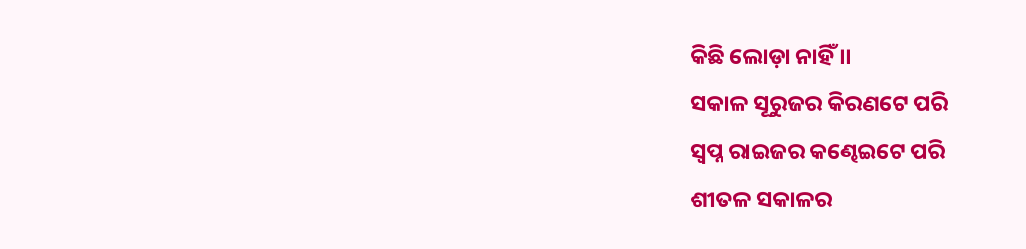କିଛି ଲୋଡ଼ା ନାହିଁ ।।
ସକାଳ ସୂରୁଜର କିରଣଟେ ପରି
ସ୍ଵପ୍ନ ରାଇଜର କଣ୍ଢେଇଟେ ପରି
ଶୀତଳ ସକାଳର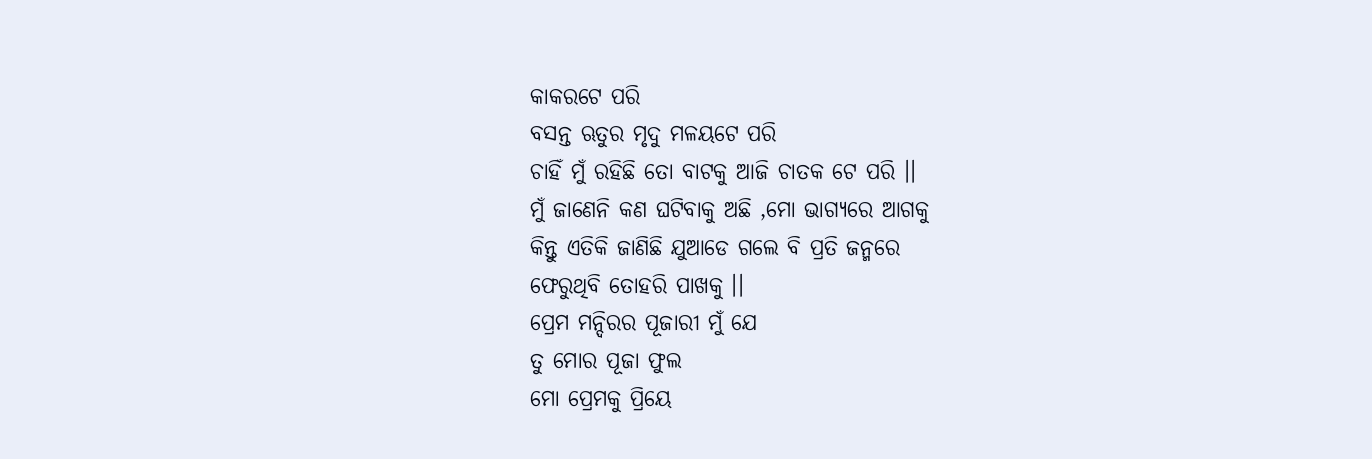କାକରଟେ ପରି
ବସନ୍ତ ଋତୁର ମୃଦୁ ମଳୟଟେ ପରି
ଚାହିଁ ମୁଁ ରହିଛି ତୋ ବାଟକୁ ଆଜି ଚାତକ ଟେ ପରି ।।
ମୁଁ ଜାଣେନି କଣ ଘଟିବାକୁ ଅଛି ,ମୋ ଭାଗ୍ୟରେ ଆଗକୁ
କିନ୍ତୁ ଏତିକି ଜାଣିଛି ଯୁଆଡେ ଗଲେ ବି ପ୍ରତି ଜନ୍ମରେ
ଫେରୁଥିବି ତୋହରି ପାଖକୁ ।।
ପ୍ରେମ ମନ୍ଦିରର ପୂଜାରୀ ମୁଁ ଯେ
ତୁ ମୋର ପୂଜା ଫୁଲ
ମୋ ପ୍ରେମକୁ ପ୍ରିୟେ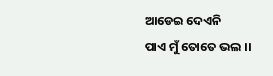ଆଡେଇ ଦେଏନି
ପାଏ ମୁଁ ତୋତେ ଭଲ ।।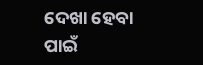ଦେଖା ହେବା ପାଇଁ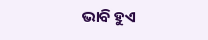ଭାବି ହୁଏ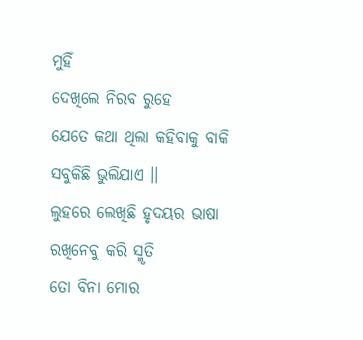ମୁହିଁ
ଦେଖିଲେ ନିରବ ରୁହେ
ଯେତେ କଥା ଥିଲା କହିବାକୁ ବାକି
ସବୁକିଛି ଭୁଲିଯାଏ ।।
ଲୁହରେ ଲେଖିଛି ହୃଦୟର ଭାଷା
ରଖିନେବୁ କରି ସ୍ମୃତି
ତୋ ବିନା ମୋର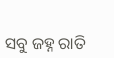ସବୁ ଜହ୍ନ ରାତି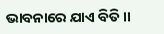ଭାବନାରେ ଯାଏ ବିତି ।।